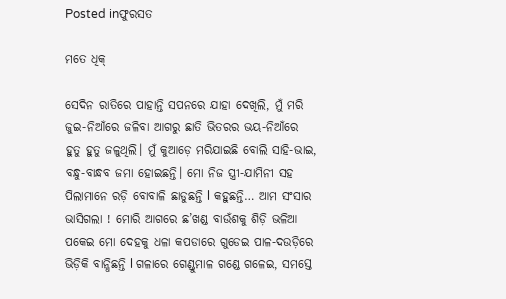Posted inଫୁରସତ

ମତେ ଧିକ୍‌

ସେଦିନ ରାତିରେ ପାହାନ୍ତି ସପନରେ ଯାହା ଦେଖିଲି, ମୁଁ ମରି ଜୁଇ-ନିଆଁରେ ଜଳିବା ଆଗରୁ ଛାତି ଭିତରର ଭୟ-ନିଆଁରେ ହୁତୁ ହୁତୁ ଜଳୁଥିଲି। ମୁଁ କୁଆଡ଼େ ମରିଯାଇଛି ବୋଲି ସାହି-ଭାଇ, ବନ୍ଧୁ-ବାନ୍ଧବ ଜମା ହୋଇଛନ୍ତି। ମୋ ନିଜ ସ୍ତ୍ରୀ-ଯାମିନୀ ସହ ପିଲାମାନେ ରଡ଼ି ବୋବାଳି ଛାଡୁଛନ୍ତି l କହୁଛନ୍ତି… ଆମ ସଂସାର ଭାସିଗଲା ! ମୋରି ଆଗରେ ଛ’ଖଣ୍ଡ ବାଉଁଶକୁ ଶିଡ଼ି ଭଳିଆ ପକେଇ ମୋ ଦେହକୁ ଧଳା କପଡାରେ ଗୁଡେଇ ପାଳ-ଦଉଡ଼ିରେ ଭିଡ଼ିକି ବାନ୍ଧିଛନ୍ତି l ଗଳାରେ ଗେଣ୍ଡୁମାଳ ଗଣ୍ଡେ ଗଳେଇ, ସମସ୍ତେ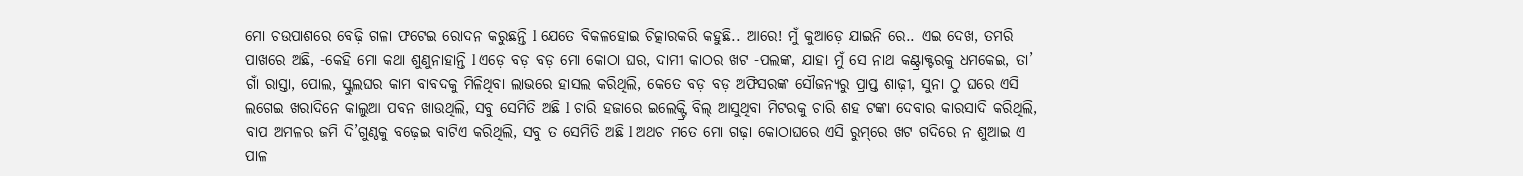ମୋ ଚଉପାଶରେ ବେଢ଼ି ଗଳା ଫଟେଇ ରୋଦନ କରୁଛନ୍ତି l ଯେତେ ବିକଳହୋଇ ଚିତ୍କାରକରି କହୁଛି.. ଆରେ! ମୁଁ କୁଆଡ଼େ ଯାଇନି ରେ.. ଏଇ ଦେଖ, ତମରି ପାଖରେ ଅଛି, -କେହି ମୋ କଥା ଶୁଣୁନାହାନ୍ତି l ଏଡ଼େ ବଡ଼ ବଡ଼ ମୋ କୋଠା ଘର, ଦାମୀ କାଠର ଖଟ -ପଲଙ୍କ, ଯାହା ମୁଁ ସେ ନାଥ କଣ୍ଟ୍ରାକ୍ଟରକୁ ଧମକେଇ, ତା’ ଗାଁ ରାସ୍ତା, ପୋଲ, ସ୍କୁଲଘର କାମ ବାବଦକୁ ମିଳିଥିବା ଲାଭରେ ହାସଲ କରିଥିଲି, କେତେ ବଡ଼ ବଡ଼ ଅଫିସରଙ୍କ ସୌଜନ୍ୟରୁ ପ୍ରାପ୍ତ ଶାଢ଼ୀ, ସୁନା ଠୁ ଘରେ ଏସି ଲଗେଇ ଖରାଦିନେ କାଲୁଆ ପବନ ଖାଉଥିଲି, ସବୁ ସେମିତି ଅଛି l ଚାରି ହଜାରେ ଇଲେକ୍ଟ୍ରି ବିଲ୍‌ ଆସୁଥିବା ମିଟରକୁ ଚାରି ଶହ ଟଙ୍କା ଦେବାର କାରସାଦି କରିଥିଲି, ବାପ ଅମଳର ଜମି ଦି’ଗୁଣ୍ଠକୁ ବଢ଼େଇ ବାଟିଏ କରିଥିଲି, ସବୁ ତ ସେମିତି ଅଛି l ଅଥଚ ମତେ ମୋ ଗଢ଼ା କୋଠାଘରେ ଏସି ରୁମ୍‌ରେ ଖଟ ଗଦିରେ ନ ଶୁଆଇ ଏ ପାଳ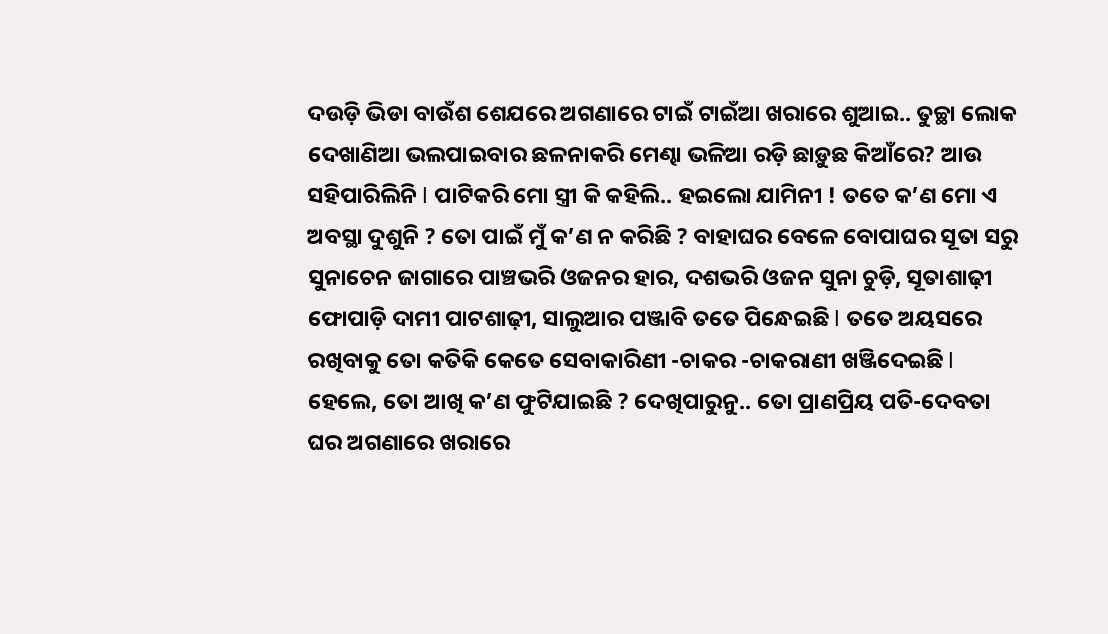ଦଉଡ଼ି ଭିଡା ବାଉଁଶ ଶେଯରେ ଅଗଣାରେ ଟାଇଁ ଟାଇଁଆ ଖରାରେ ଶୁଆଇ.. ତୁଚ୍ଛା ଲୋକ ଦେଖାଣିଆ ଭଲପାଇବାର ଛଳନାକରି ମେଣ୍ଢା ଭଳିଆ ରଡ଼ି ଛାଡ଼ୁଛ କିଆଁରେ? ଆଉ ସହିପାରିଲିନି l ପାଟିକରି ମୋ ସ୍ତ୍ରୀ କି କହିଲି.. ହଇଲୋ ଯାମିନୀ ! ତତେ କ’ଣ ମୋ ଏ ଅବସ୍ଥା ଦୁଶୁନି ? ତୋ ପାଇଁ ମୁଁ କ’ଣ ନ କରିଛି ? ବାହାଘର ବେଳେ ବୋପାଘର ସୂତା ସରୁ ସୁନାଚେନ ଜାଗାରେ ପାଞ୍ଚଭରି ଓଜନର ହାର, ଦଶଭରି ଓଜନ ସୁନା ଚୁଡ଼ି, ସୂତାଶାଢ଼ୀ ଫୋପାଡ଼ି ଦାମୀ ପାଟଶାଢ଼ୀ, ସାଲୁଆର ପଞ୍ଜାବି ତତେ ପିନ୍ଧେଇଛି l ତତେ ଅୟସରେ ରଖିବାକୁ ତୋ କତିକି କେତେ ସେବାକାରିଣୀ -ଚାକର -ଚାକରାଣୀ ଖଞ୍ଜିଦେଇଛି l ହେଲେ, ତୋ ଆଖି କ’ଣ ଫୁଟିଯାଇଛି ? ଦେଖିପାରୁନୁ.. ତୋ ପ୍ରାଣପ୍ରିୟ ପତି-ଦେବତା ଘର ଅଗଣାରେ ଖରାରେ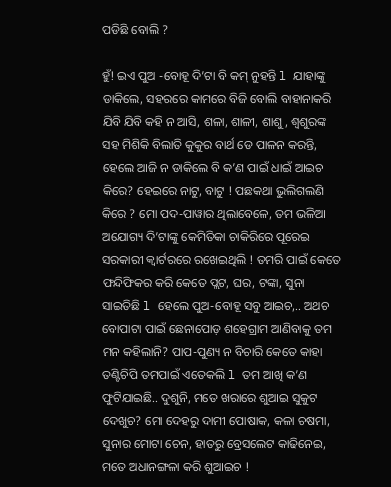ପଡିଛି ବୋଲି ?

ହୁଁ! ଇଏ ପୁଅ -ବୋହୂ ଦି’ଟା ବି କମ୍‌ ନୁହନ୍ତି l ଯାହାଙ୍କୁ ଡାକିଲେ, ସହରରେ କାମରେ ବିଜି ବୋଲି ବାହାନାକରି ଯିବି ଯିବି କହି ନ ଆସି, ଶଳା, ଶାଳୀ, ଶାଶୁ, ଶ୍ୱଶୁରଙ୍କ ସହ ମିଶିକି ବିଲାତି କୁକୁର ବାର୍ଥ ଡେ ପାଳନ କରନ୍ତି, ହେଲେ ଆଜି ନ ଡାକିଲେ ବି କ’ଣ ପାଇଁ ଧାଇଁ ଆଇଚ କିରେ? ହେଇରେ ନାଟୁ, ବାଟୁ ! ପଛକଥା ଭୁଲିଗଲଣି କିରେ ? ମୋ ପଦ-ପାୱାର ଥିଲାବେଳେ, ତମ ଭଳିଆ ଅଯୋଗ୍ୟ ଦି’ଟାଙ୍କୁ କେମିତିକା ଚାକିରିରେ ପୂରେଇ ସରକାରୀ କ୍ୱାର୍ଟରରେ ରଖେଇଥିଲି ! ତମରି ପାଇଁ କେତେ ଫନ୍ଦିଫିକର କରି କେତେ ପ୍ଲଟ, ଘର, ଟଙ୍କା, ସୁନା ସାଇତିଛି l ହେଲେ ପୁଅ-ବୋହୂ ସବୁ ଆଇଚ,.. ଅଥଚ ବୋପାଟା ପାଇଁ ଛେନାପୋଡ଼ ଶହେଗ୍ରାମ ଆଣିବାକୁ ତମ ମନ କହିଲାନି? ପାପ-ପୁଣ୍ୟ ନ ବିଚାରି କେତେ କାହା ତଣ୍ଟିଚିପି ତମପାଇଁ ଏତେକଲି l ତମ ଆଖି କ’ଣ ଫୁଟିଯାଇଛି.. ଦୁଶୁନି, ମତେ ଖରାରେ ଶୁଆଇ ସୁକୁଟ ଦେଖୁଚ? ମୋ ଦେହରୁ ଦାମୀ ପୋଷାକ, କଳା ଚଷମା, ସୁନାର ମୋଟା ଚେନ, ହାତରୁ ବ୍ରେସଲେଟ କାଢିନେଇ, ମତେ ଅଧାନଙ୍ଗଳା କରି ଶୁଆଇଚ !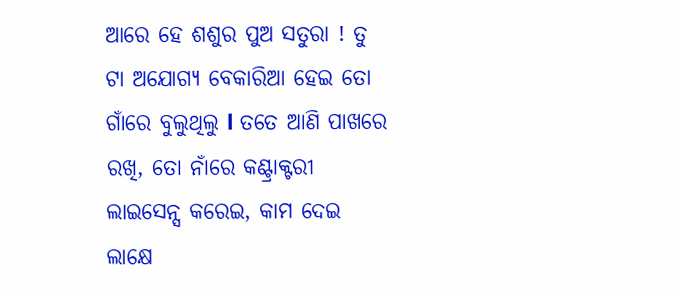ଆରେ ହେ ଶଶୁର ପୁଅ ସତୁରା ! ତୁ ଟା ଅଯୋଗ୍ୟ ବେକାରିଆ ହେଇ ତୋ ଗାଁରେ ବୁଲୁଥିଲୁ l ତତେ ଆଣି ପାଖରେ ରଖି, ତୋ ନାଁରେ କଣ୍ଟ୍ରାକ୍ଟରୀ ଲାଇସେନ୍ସ କରେଇ, କାମ ଦେଇ ଲାକ୍ଷେ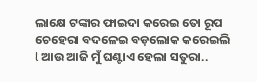ଲାକ୍ଷେ ଟଙ୍କାର ଫାଇଦା କରେଇ ତୋ ରୂପ ଚେହେରା ବଦଳେଇ ବଡ଼ଲୋକ କରେଇଲି l ଆଉ ଆଜି ମୁଁ ଘଣ୍ଟାଏ ହେଲା ସତୁରା..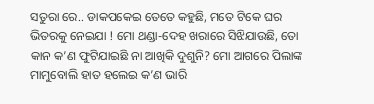ସତୁରା ରେ.. ଡାକପକେଇ ତେତେ କହୁଛି, ମତେ ଟିକେ ଘର ଭିତରକୁ ନେଇଯା ! ମୋ ଥଣ୍ଡା-ଦେହ ଖରାରେ ସିଝିଯାଉଛି, ତୋ କାନ କ’ଣ ଫୁଟିଯାଇଛି ନା ଆଖିକି ଦୁଶୁନି? ମୋ ଆଗରେ ପିଲାଙ୍କ ମାମୁବୋଲି ହାତ ହଲେଇ କ’ଣ ଭାରି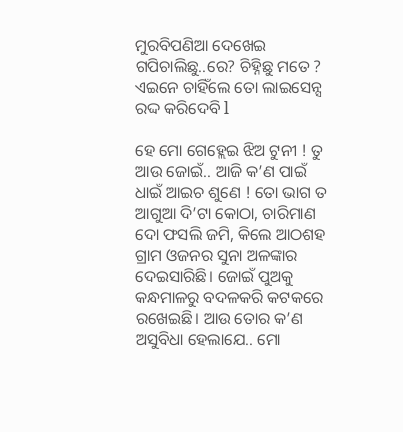ମୁରବିପଣିଆ ଦେଖେଇ ଗପିଚାଲିଛୁ..ରେ? ଚିହ୍ନିଛୁ ମତେ ? ଏଇନେ ଚାହିଁଲେ ତୋ ଲାଇସେନ୍ସ ରଦ୍ଦ କରିଦେବି l

ହେ ମୋ ଗେହ୍ଲେଇ ଝିଅ ଟୁନୀ ! ତୁ ଆଉ ଜୋଇଁ.. ଆଜି କ’ଣ ପାଇଁ ଧାଇଁ ଆଇଚ ଶୁଣେ ! ତୋ ଭାଗ ତ ଆଗୁଆ ଦି’ଟା କୋଠା, ଚାରିମାଣ ଦୋ ଫସଲି ଜମି, କିଲେ ଆଠଶହ ଗ୍ରାମ ଓଜନର ସୁନା ଅଳଙ୍କାର ଦେଇସାରିଛି। ଜୋଇଁ ପୁଅକୁ କନ୍ଧମାଳରୁ ବଦଳକରି କଟକରେ ରଖେଇଛି। ଆଉ ତୋର କ’ଣ ଅସୁବିଧା ହେଲାଯେ.. ମୋ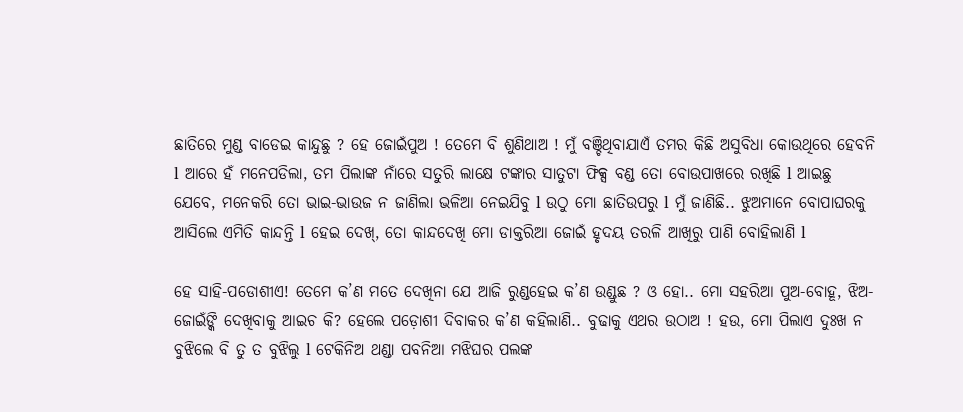ଛାତିରେ ମୁଣ୍ଡ ବାଡେଇ କାନ୍ଦୁଛୁ ? ହେ ଜୋଇଁପୁଅ ! ତେମେ ବି ଶୁଣିଥାଅ ! ମୁଁ ବଞ୍ଚିଥିବାଯାଏଁ ତମର କିଛି ଅସୁବିଧା କୋଉଥିରେ ହେବନି l ଆରେ ହଁ ମନେପଡିଲା, ତମ ପିଲାଙ୍କ ନାଁରେ ସତୁରି ଲାକ୍ଷେ ଟଙ୍କାର ସାତୁଟା ଫିକ୍ସ ବଣ୍ଡ ତୋ ବୋଉପାଖରେ ରଖିଛି l ଆଇଛୁ ଯେବେ, ମନେକରି ତୋ ଭାଇ-ଭାଉଜ ନ ଜାଣିଲା ଭଳିଆ ନେଇଯିବୁ l ଉଠୁ ମୋ ଛାତିଉପରୁ l ମୁଁ ଜାଣିଛି.. ଝୁଅମାନେ ବୋପାଘରକୁ ଆସିଲେ ଏମିତି କାନ୍ଦନ୍ତି l ହେଇ ଦେଖ୍‌, ତୋ କାନ୍ଦଦେଖି ମୋ ଡାକ୍ତରିଆ ଜୋଇଁ ହୃଦୟ ତରଳି ଆଖିରୁ ପାଣି ବୋହିଲାଣି l

ହେ ସାହି-ପଡୋଶୀଏ! ତେମେ କ’ଣ ମତେ ଦେଖିନା ଯେ ଆଜି ରୁଣ୍ଡହେଇ କ’ଣ ଉଣ୍ଡୁଛ ? ଓ ହୋ.. ମୋ ସହରିଆ ପୁଅ-ବୋହୂ, ଝିଅ-ଜୋଇଁଙ୍କି ଦେଖିବାକୁ ଆଇଚ କି? ହେଲେ ପଡ଼ୋଶୀ ଦିବାକର କ’ଣ କହିଲାଣି.. ବୁଢାକୁ ଏଥର ଉଠାଅ ! ହଉ, ମୋ ପିଲାଏ ଦୁଃଖ ନ ବୁଝିଲେ ବି ତୁ ତ ବୁଝିଲୁ l ଟେକିନିଅ ଥଣ୍ଡା ପବନିଆ ମଝିଘର ପଲଙ୍କ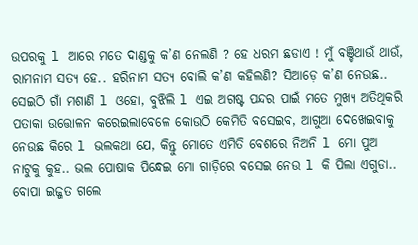ଉପରକୁ l ଆରେ ମତେ ଦାଣ୍ଡକୁ କ’ଣ ନେଲଣି ? ହେ ଧରମ ଛଡାଏ ! ମୁଁ ବଞ୍ଚିଥାଉଁ ଥାଉଁ, ରାମନାମ ସତ୍ୟ ହେ.. ହରିନାମ ସତ୍ୟ ବୋଲି କ’ଣ କହିଲଣି? ସିଆଡ଼େ କ’ଣ ନେଉଛ.. ସେଇଠି ଗାଁ ମଶାଣି l ଓହୋ, ବୁଝିଲି l ଏଇ ଅଗଷ୍ଟ ପନ୍ଦର ପାଇଁ ମତେ ମୁଖ୍ୟ ଅତିଥିକରି ପତାକା ଉତ୍ତୋଳନ କରେଇଲାବେଳେ କୋଉଠି କେମିତି ବସେଇବ, ଆଗୁଆ ଦେଖେଇବାକୁ ନେଉଛ କିରେ l ଭଲକଥା ଯେ, କିନ୍ତୁ ମୋତେ ଏମିତି ବେଶରେ ନିଅନି l ମୋ ପୁଅ ନାଟୁକୁ କୁହ.. ଭଲ ପୋଷାକ ପିନ୍ଧେଇ ମୋ ଗାଡ଼ିରେ ବସେଇ ନେଉ l କି ପିଲା ଏଗୁଡା.. ବୋପା ଇଜ୍ଜତ ଗଲେ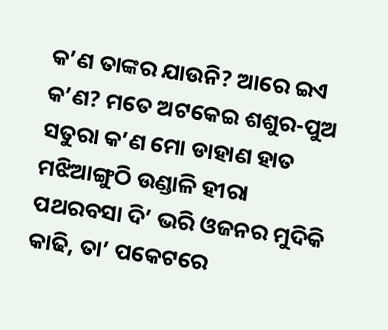କ’ଣ ତାଙ୍କର ଯାଉନି? ଆରେ ଇଏ କ’ଣ? ମତେ ଅଟକେଇ ଶଶୁର-ପୁଅ ସତୁରା କ’ଣ ମୋ ଡାହାଣ ହାତ ମଝିଆଙ୍ଗୁଠି ଉଣ୍ଡାଳି ହୀରା ପଥରବସା ଦି’ ଭରି ଓଜନର ମୁଦିକି କାଢି, ତା’ ପକେଟରେ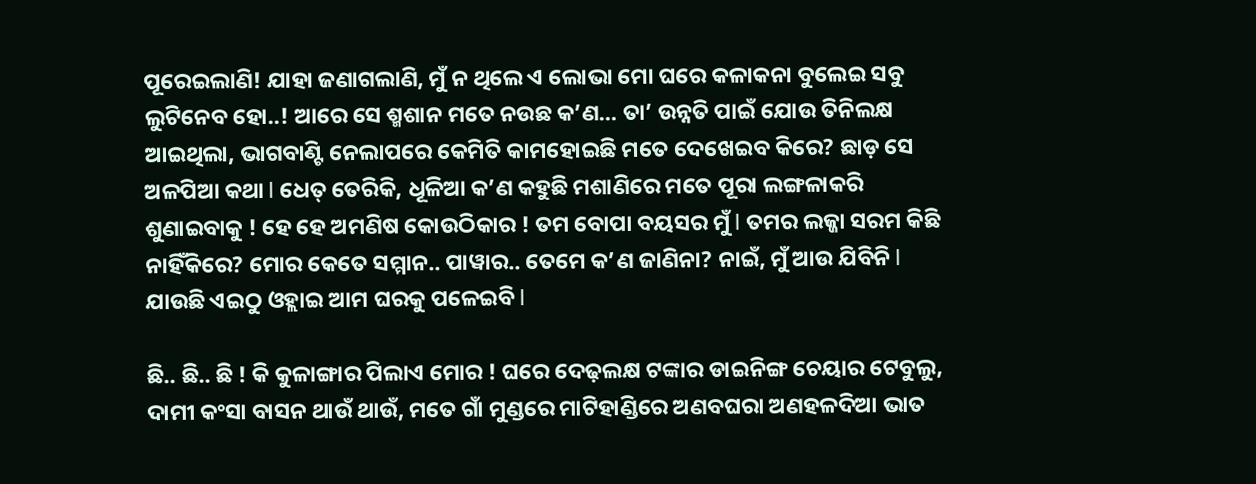ପୂରେଇଲାଣି! ଯାହା ଜଣାଗଲାଣି, ମୁଁ ନ ଥିଲେ ଏ ଲୋଭା ମୋ ଘରେ କଳାକନା ବୁଲେଇ ସବୁ ଲୁଟିନେବ ହୋ..! ଆରେ ସେ ଶ୍ମଶାନ ମତେ ନଉଛ କ’ଣ… ତା’ ଉନ୍ନତି ପାଇଁ ଯୋଉ ତିନିଲକ୍ଷ ଆଇଥିଲା, ଭାଗବାଣ୍ଟି ନେଲାପରେ କେମିତି କାମହୋଇଛି ମତେ ଦେଖେଇବ କିରେ? ଛାଡ଼ ସେ ଅଳପିଆ କଥା l ଧେତ୍‌ ତେରିକି, ଧୂଳିଆ କ’ଣ କହୁଛି ମଶାଣିରେ ମତେ ପୂରା ଲଙ୍ଗଳାକରି ଶୁଣାଇବାକୁ ! ହେ ହେ ଅମଣିଷ କୋଉଠିକାର ! ତମ ବୋପା ବୟସର ମୁଁ l ତମର ଲଜ୍ଜା ସରମ କିଛି ନାହିଁକିରେ? ମୋର କେତେ ସମ୍ମାନ.. ପାୱାର.. ତେମେ କ’ଣ ଜାଣିନା? ନାଇଁ, ମୁଁ ଆଉ ଯିବିନି l ଯାଉଛି ଏଇଠୁ ଓହ୍ଲାଇ ଆମ ଘରକୁ ପଳେଇବି l

ଛି.. ଛି.. ଛି ! କି କୁଳାଙ୍ଗାର ପିଲାଏ ମୋର ! ଘରେ ଦେଢ଼ଲକ୍ଷ ଟଙ୍କାର ଡାଇନିଙ୍ଗ ଚେୟାର ଟେବୁଲୁ, ଦାମୀ କଂସା ବାସନ ଥାଉଁ ଥାଉଁ, ମତେ ଗାଁ ମୁଣ୍ଡରେ ମାଟିହାଣ୍ଡିରେ ଅଣବଘରା ଅଣହଳଦିଆ ଭାତ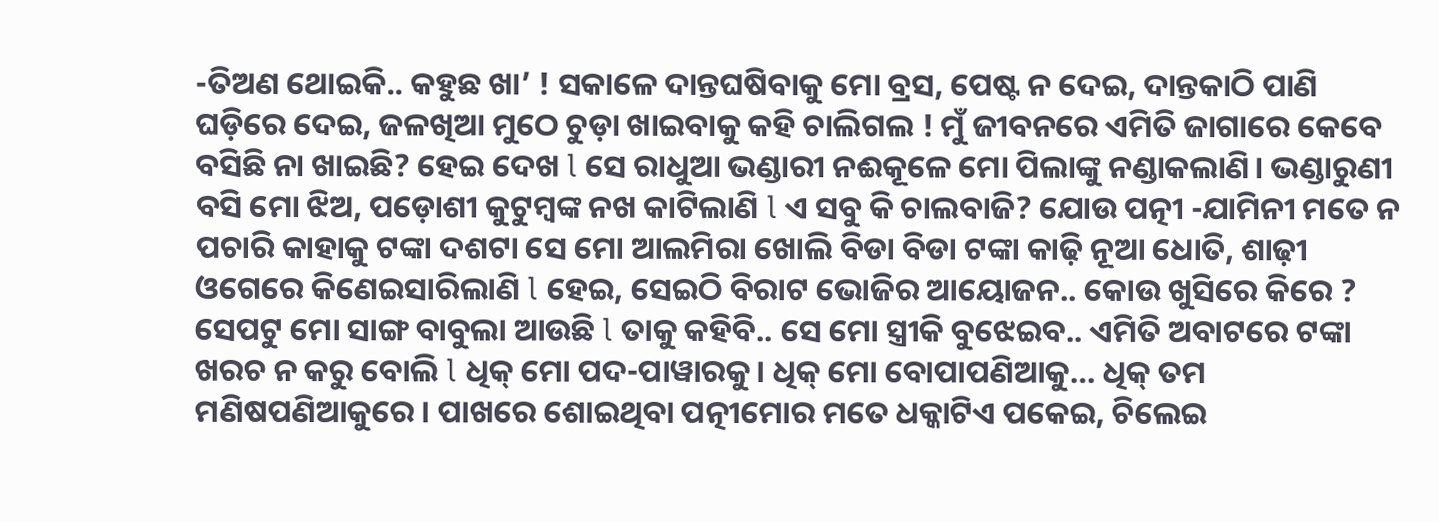-ତିଅଣ ଥୋଇକି.. କହୁଛ ଖା’ ! ସକାଳେ ଦାନ୍ତଘଷିବାକୁ ମୋ ବ୍ରସ, ପେଷ୍ଟ ନ ଦେଇ, ଦାନ୍ତକାଠି ପାଣି ଘଡ଼ିରେ ଦେଇ, ଜଳଖିଆ ମୁଠେ ଚୁଡ଼ା ଖାଇବାକୁ କହି ଚାଲିଗଲ ! ମୁଁ ଜୀବନରେ ଏମିତି ଜାଗାରେ କେବେ ବସିଛି ନା ଖାଇଛି? ହେଇ ଦେଖ l ସେ ରାଧୁଆ ଭଣ୍ଡାରୀ ନଈକୂଳେ ମୋ ପିଲାଙ୍କୁ ନଣ୍ଡାକଲାଣି। ଭଣ୍ଡାରୁଣୀ ବସି ମୋ ଝିଅ, ପଡ଼ୋଶୀ କୁଟୁମ୍ବଙ୍କ ନଖ କାଟିଲାଣି l ଏ ସବୁ କି ଚାଲବାଜି? ଯୋଉ ପତ୍ନୀ -ଯାମିନୀ ମତେ ନ ପଚାରି କାହାକୁ ଟଙ୍କା ଦଶଟା ସେ ମୋ ଆଲମିରା ଖୋଲି ବିଡା ବିଡା ଟଙ୍କା କାଢ଼ି ନୂଆ ଧୋତି, ଶାଢ଼ୀ ଓଗେରେ କିଣେଇସାରିଲାଣି l ହେଇ, ସେଇଠି ବିରାଟ ଭୋଜିର ଆୟୋଜନ.. କୋଉ ଖୁସିରେ କିରେ ? ସେପଟୁ ମୋ ସାଙ୍ଗ ବାବୁଲା ଆଉଛି l ତାକୁ କହିବି.. ସେ ମୋ ସ୍ତ୍ରୀକି ବୁଝେଇବ.. ଏମିତି ଅବାଟରେ ଟଙ୍କା ଖରଚ ନ କରୁ ବୋଲି l ଧିକ୍‌ ମୋ ପଦ-ପାୱାରକୁ। ଧିକ୍‌ ମୋ ବୋପାପଣିଆକୁ… ଧିକ୍‌ ତମ ମଣିଷପଣିଆକୁରେ। ପାଖରେ ଶୋଇଥିବା ପତ୍ନୀମୋର ମତେ ଧକ୍କାଟିଏ ପକେଇ, ଚିଲେଇ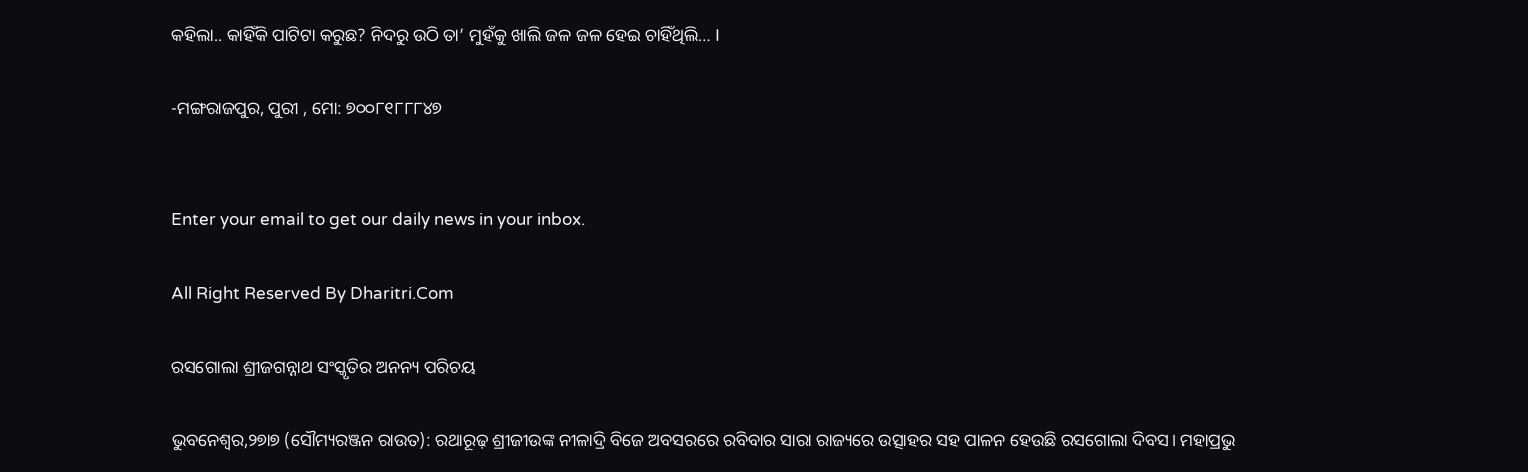କହିଲା.. କାହିଁକି ପାଟିଟା କରୁଛ? ନିଦରୁ ଉଠି ତା’ ମୁହଁକୁ ଖାଲି ଜଳ ଜଳ ହେଇ ଚାହିଁଥିଲି… I

-ମଙ୍ଗରାଜପୁର, ପୁରୀ , ମୋ: ୭୦୦୮୧୮୮୮୪୭


Enter your email to get our daily news in your inbox.

All Right Reserved By Dharitri.Com

ରସଗୋଲା ଶ୍ରୀଜଗନ୍ନାଥ ସଂସ୍କୃତିର ଅନନ୍ୟ ପରିଚୟ

ଭୁବନେଶ୍ୱର,୨୭ା୭ (ସୌମ୍ୟରଞ୍ଜନ ରାଉତ): ରଥାରୂଢ଼ ଶ୍ରୀଜୀଉଙ୍କ ନୀଳାଦ୍ରି ବିଜେ ଅବସରରେ ରବିବାର ସାରା ରାଜ୍ୟରେ ଉତ୍ସାହର ସହ ପାଳନ ହେଉଛି ରସଗୋଲା ଦିବସ। ମହାପ୍ରଭୁ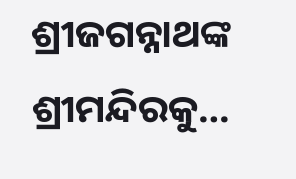ଶ୍ରୀଜଗନ୍ନାଥଙ୍କ ଶ୍ରୀମନ୍ଦିରକୁ…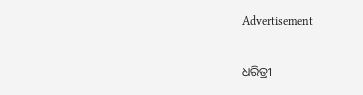Advertisement

ଧରିତ୍ରୀ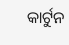କାର୍ଟୁନ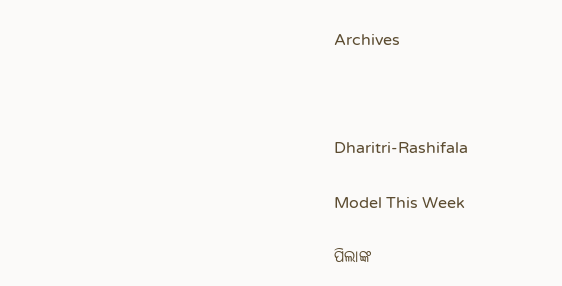Archives



Dharitri-Rashifala

Model This Week

ପିଲାଙ୍କ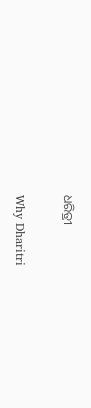ଧରିତ୍ରୀ

Why Dharitri